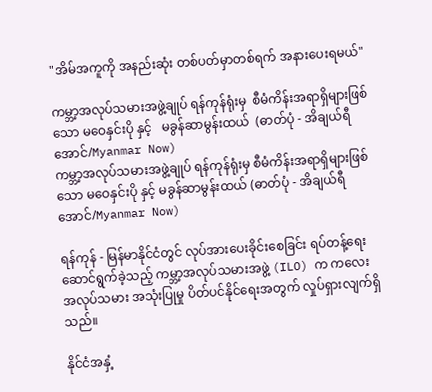"အိမ်အကူကို အနည်းဆုံး တစ်ပတ်မှာတစ်ရက် အနားပေးရမယ်"

ကမ္ဘာ့အလုပ်သမားအဖွဲ့ချုပ် ရန်ကုန်ရုံးမှ  စီမံကိန်းအရာရှိများဖြစ်သော မဝေနှင်းပို နှင့်   မခွန်ဆာမွန်းထယ်  (ဓာတ်ပုံ - အိချယ်ရီအောင်/Myanmar Now)
ကမ္ဘာ့အလုပ်သမားအဖွဲ့ချုပ် ရန်ကုန်ရုံးမှ စီမံကိန်းအရာရှိများဖြစ်သော မဝေနှင်းပို နှင့် မခွန်ဆာမွန်းထယ် (ဓာတ်ပုံ - အိချယ်ရီအောင်/Myanmar Now)

ရန်ကုန် - မြန်မာနိုင်ငံတွင် လုပ်အားပေးခိုင်းစေခြင်း ရပ်တန့်ရေး ဆောင်ရွက်ခဲ့သည့် ကမ္ဘာ့အလုပ်သမားအဖွဲ့ (ILO) က ကလေးအလုပ်သမား အသုံးပြုမှု ပိတ်ပင်နိုင်ရေးအတွက် လှုပ်ရှားလျက်ရှိသည်။

နိုင်ငံအနှံ့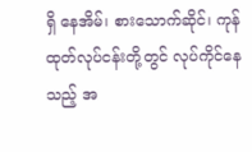ရှိ နေအိမ်၊ စားသောက်ဆိုင်၊ ကုန်ထုတ်လုပ်ငန်းတို့တွင် လုပ်ကိုင်နေသည့် အ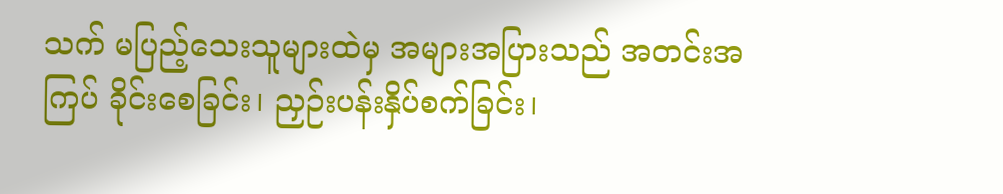သက် မပြည့်သေးသူများထဲမှ အများအပြားသည် အတင်းအကြပ် ခိုင်းစေခြင်း၊ ညှဉ်းပန်းနှိပ်စက်ခြင်း၊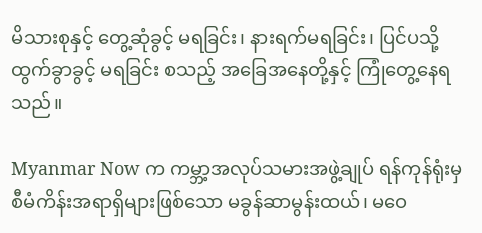မိသားစုနှင့် တွေ့ဆုံခွင့် မရခြင်း၊ နားရက်မရခြင်း၊ ပြင်ပသို့ ထွက်ခွာခွင့် မရခြင်း စသည့် အခြေအနေတို့နှင့် ကြုံတွေ့နေရသည်။

Myanmar Now က ကမ္ဘာ့အလုပ်သမားအဖွဲ့ချုပ် ရန်ကုန်ရုံးမှ စီမံကိန်းအရာရှိများဖြစ်သော မခွန်ဆာမွန်းထယ်၊ မဝေ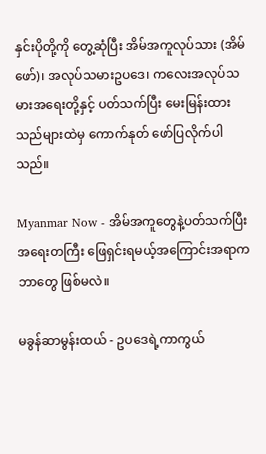နှင်းပိုတို့ကို တွေ့ဆုံပြီး အိမ်အကူလုပ်သား (အိမ်ဖော်)၊ အလုပ်သမားဥပဒေ၊ ကလေးအလုပ်သမားအရေးတို့နှင့် ပတ်သက်ပြီး မေးမြန်းထားသည်များထဲမှ ကောက်နုတ် ဖော်ပြလိုက်ပါသည်။

Myanmar Now - အိမ်အကူတွေနဲ့ပတ်သက်ပြီး အရေးတကြီး ဖြေရှင်းရမယ့်အကြောင်းအရာက ဘာတွေ ဖြစ်မလဲ။

မခွန်ဆာမွန်းထယ် - ဥပဒေရဲ့ကာကွယ်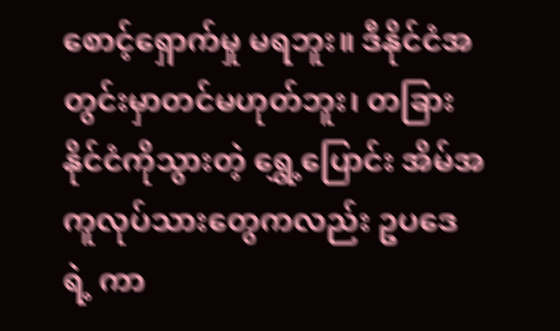စောင့်ရှောက်မှု မရဘူး။ ဒီနိုင်ငံအတွင်းမှာတင်မဟုတ်ဘူး၊ တခြားနိုင်ငံကိုသွားတဲ့ ရွှေ့ပြောင်း အိမ်အကူလုပ်သားတွေကလည်း ဥပဒေရဲ့ ကာ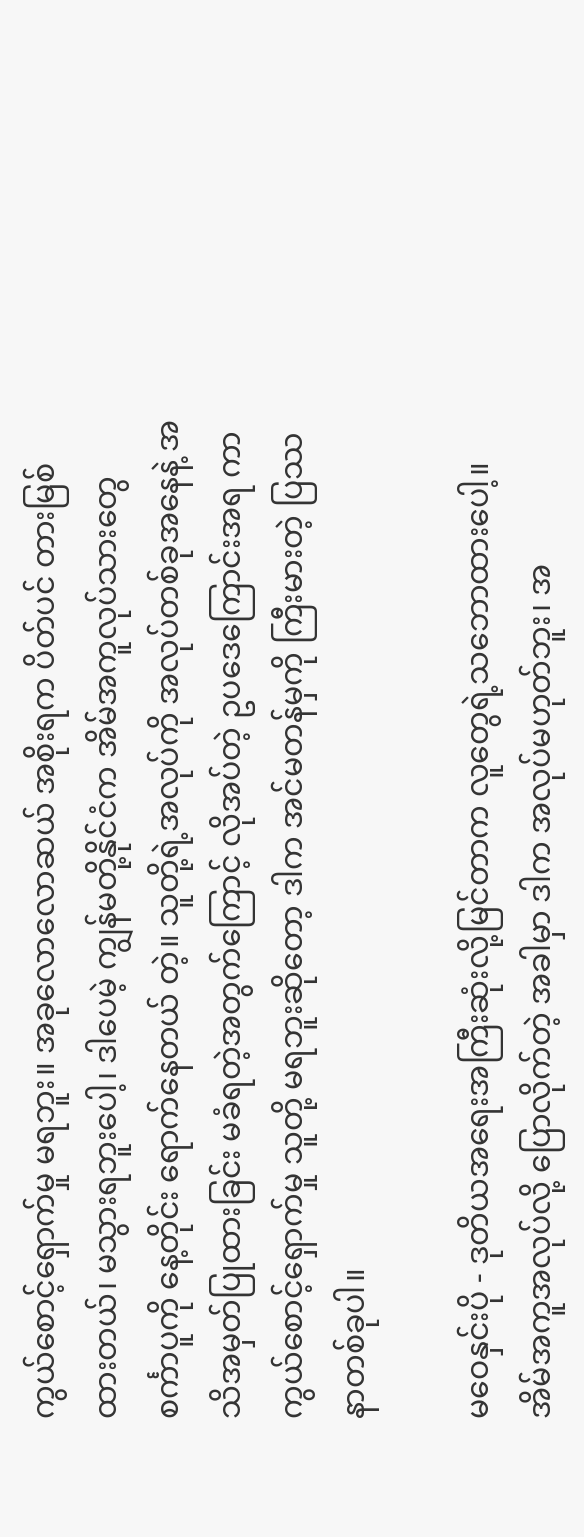ကွယ်စောင့်ရှောက်မှု မရဘူး။ အခုလောလောဆယ် အစိုးရက ပိတ်ပင် တားမြစ်ထားတယ်၊ မသွားရဘူးပေါ့၊ ဒါပေမဲ့ ကျွန်မတို့နိုင်ငံက အိမ်အကူလုပ်သားတွေ စင်္ကာပူကို နေ့တိုင်း ရောက်နေတယ် တဲ့။ သူတို့ရဲ့အလုပ်ကို အလုပ်တစ်ခုအနေနဲ့ အသိအမှတ်ပြုထားခြင်း မခံရတဲ့အတွက်ကြောင့် လိုအပ်တဲ့ ဥပဒေကြောင်းအရ ကာကွယ်စောင့်ရှောက်မှု သူတို့ မရဘူးဆိုတော့ ဒါက အင်မတန်မှကို ကြီးမားတဲ့ ပြဿနာတစ်ခုပါ။

မဝေနှင်းပို - ဒုတိယအရေးအကြီးဆုံးလို့မြင်တာက လူတွေရဲ့သဘောထားပေါ့။ အိမ်အကူအလုပ်လို့ ပြောလိုက်တဲ့ အခါမှာ ဒါက အလုပ်မဟုတ်ဘူး၊ အ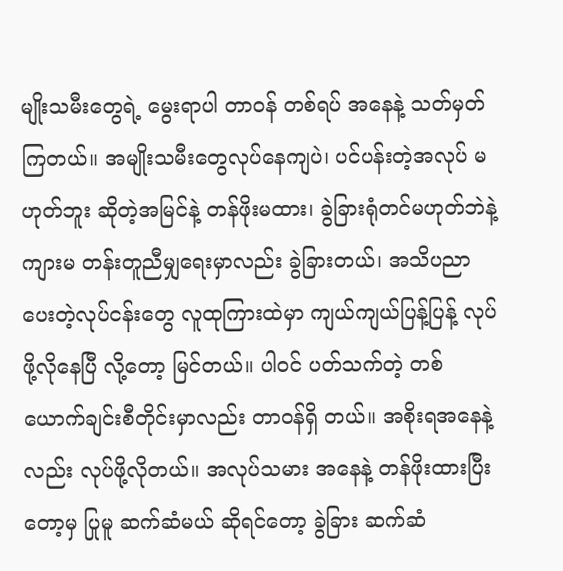မျိုးသမီးတွေရဲ့ မွေးရာပါ တာဝန် တစ်ရပ် အနေနဲ့ သတ်မှတ်ကြတယ်။ အမျိုးသမီးတွေလုပ်နေကျပဲ၊ ပင်ပန်းတဲ့အလုပ် မဟုတ်ဘူး ဆိုတဲ့အမြင်နဲ့ တန်ဖိုးမထား၊ ခွဲခြားရုံတင်မဟုတ်ဘဲနဲ့ ကျားမ တန်းတူညီမျှရေးမှာလည်း ခွဲခြားတယ်၊ အသိပညာပေးတဲ့လုပ်ငန်းတွေ လူထုကြားထဲမှာ ကျယ်ကျယ်ပြန့်ပြန့် လုပ်ဖို့လိုနေပြီ လို့တော့ မြင်တယ်။ ပါဝင် ပတ်သက်တဲ့ တစ်ယောက်ချင်းစီတိုင်းမှာလည်း တာဝန်ရှိ တယ်။ အစိုးရအနေနဲ့လည်း လုပ်ဖို့လိုတယ်။ အလုပ်သမား အနေနဲ့ တန်ဖိုးထားပြီးတော့မှ ပြုမူ ဆက်ဆံမယ် ဆိုရင်တော့ ခွဲခြား ဆက်ဆံ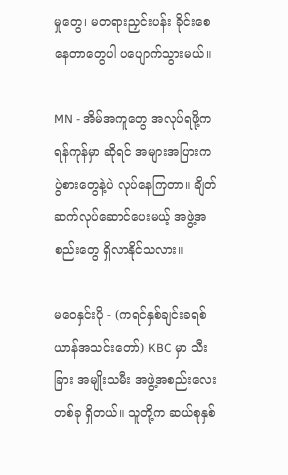မှုတွေ၊ မတရားညှင်းပန်း ခိုင်းစေနေတာတွေပါ ပပျောက်သွားမယ်။

MN - အိမ်အကူတွေ အလုပ်ရဖို့က ရန်ကုန်မှာ ဆိုရင် အများအပြားက ပွဲစားတွေနဲ့ပဲ လုပ်နေကြတာ။ ချိတ်ဆက်လုပ်ဆောင်ပေးမယ့် အဖွဲ့အစည်းတွေ ရှိလာနိုင်သလား။

မဝေနှင်းပို - (ကရင်နှစ်ချင်းခရစ်ယာန်အသင်းတော်) KBC မှာ သီးခြား အမျိုးသမီး အဖွဲ့အစည်းလေးတစ်ခု ရှိတယ်။ သူတို့က ဆယ်စုနှစ်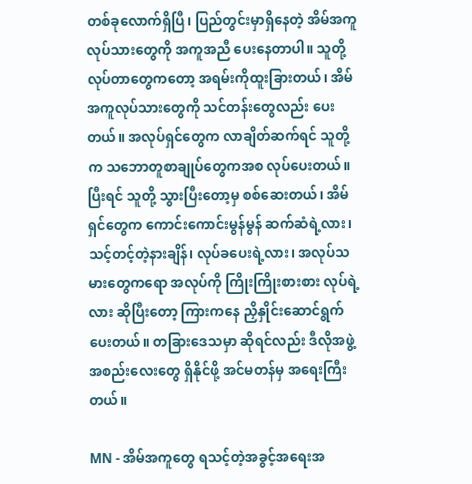တစ်ခုလောက်ရှိပြီ၊ ပြည်တွင်းမှာရှိနေတဲ့ အိမ်အကူလုပ်သားတွေကို အကူအညီ ပေးနေတာပါ။ သူတို့လုပ်တာတွေကတော့ အရမ်းကိုထူးခြားတယ်၊ အိမ်အကူလုပ်သားတွေကို သင်တန်းတွေလည်း ပေးတယ်။ အလုပ်ရှင်တွေက လာချိတ်ဆက်ရင် သူတို့က သဘောတူစာချုပ်တွေကအစ လုပ်ပေးတယ်။ ပြီးရင် သူတို့ သွားပြီးတော့မှ စစ်ဆေးတယ်၊ အိမ်ရှင်တွေက ကောင်းကောင်းမွန်မွန် ဆက်ဆံရဲ့လား၊ သင့်တင့်တဲ့နားချိန်၊ လုပ်ခပေးရဲ့လား၊ အလုပ်သမားတွေကရော အလုပ်ကို ကြိုးကြိုးစားစား လုပ်ရဲ့လား ဆိုပြီးတော့ ကြားကနေ ညှိနှိုင်းဆောင်ရွက်ပေးတယ်။ တခြားဒေသမှာ ဆိုရင်လည်း ဒီလိုအဖွဲ့အစည်းလေးတွေ ရှိနိုင်ဖို့ အင်မတန်မှ အရေးကြီးတယ်။

MN - အိမ်အကူတွေ ရသင့်တဲ့အခွင့်အရေးအ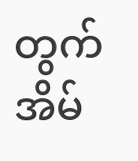တွက် အိမ်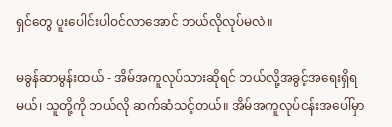ရှင်တွေ ပူးပေါင်းပါဝင်လာအောင် ဘယ်လိုလုပ်မလဲ။

မခွန်ဆာမွန်းထယ် - အိမ်အကူလုပ်သားဆိုရင် ဘယ်လို့အခွင့်အရေးရှိရမယ်၊ သူတို့ကို ဘယ်လို ဆက်ဆံသင့်တယ်။ အိမ်အကူလုပ်ငန်းအပေါ်မှာ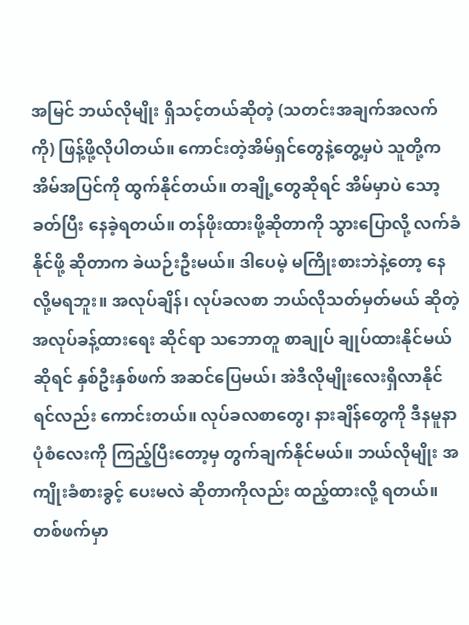အမြင် ဘယ်လိုမျိုး ရှိသင့်တယ်ဆိုတဲ့ (သတင်းအချက်အလက်ကို) ဖြန့်ဖို့လိုပါတယ်။ ကောင်းတဲ့အိမ်ရှင်တွေနဲ့တွေ့မှပဲ သူတို့က အိမ်အပြင်ကို ထွက်နိုင်တယ်။ တချို့တွေဆိုရင် အိမ်မှာပဲ သော့ခတ်ပြီး နေခဲ့ရတယ်။ တန်ဖိုးထားဖို့ဆိုတာကို သွားပြောလို့ လက်ခံနိုင်ဖို့ ဆိုတာက ခဲယဉ်းဦးမယ်။ ဒါပေမဲ့ မကြိုးစားဘဲနဲ့တော့ နေလို့မရဘူး။ အလုပ်ချိန်၊ လုပ်ခလစာ ဘယ်လိုသတ်မှတ်မယ် ဆိုတဲ့ အလုပ်ခန့်ထားရေး ဆိုင်ရာ သဘောတူ စာချုပ် ချုပ်ထားနိုင်မယ် ဆိုရင် နှစ်ဦးနှစ်ဖက် အဆင်ပြေမယ်၊ အဲဒီလိုမျိုးလေးရှိလာနိုင်ရင်လည်း ကောင်းတယ်။ လုပ်ခလစာတွေ၊ နားချိန်တွေကို ဒီနမူနာပုံစံလေးကို ကြည့်ပြီးတော့မှ တွက်ချက်နိုင်မယ်။ ဘယ်လိုမျိုး အကျိုးခံစားခွင့် ပေးမလဲ ဆိုတာကိုလည်း ထည့်ထားလို့ ရတယ်။ တစ်ဖက်မှာ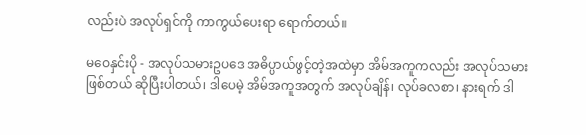လည်းပဲ အလုပ်ရှင်ကို ကာကွယ်ပေးရာ ရောက်တယ်။

မဝေနှင်းပို - အလုပ်သမားဥပဒေ အဓိပ္ပာယ်ဖွင့်တဲ့အထဲမှာ အိမ်အကူကလည်း အလုပ်သမားဖြစ်တယ် ဆိုပြီးပါတယ်၊ ဒါပေမဲ့ အိမ်အကူအတွက် အလုပ်ချိန်၊ လုပ်ခလစာ၊ နားရက် ဒါ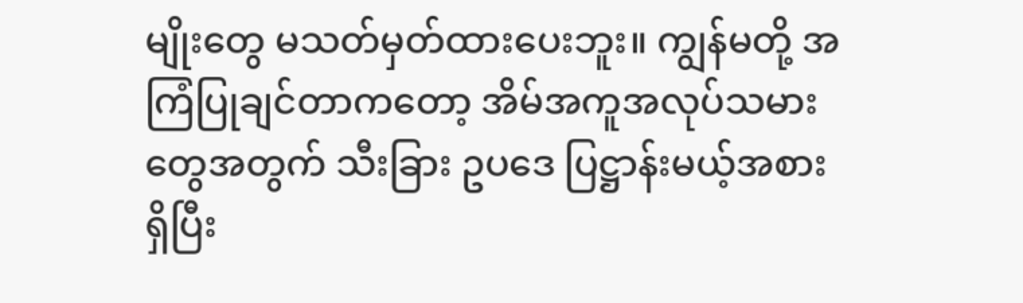မျိုးတွေ မသတ်မှတ်ထားပေးဘူး။ ကျွန်မတို့ အကြံပြုချင်တာကတော့ အိမ်အကူအလုပ်သမားတွေအတွက် သီးခြား ဥပဒေ ပြဋ္ဌာန်းမယ့်အစား ရှိပြီး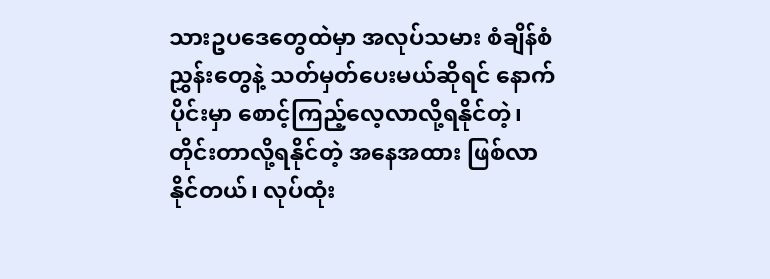သားဥပဒေတွေထဲမှာ အလုပ်သမား စံချိန်စံညွှန်းတွေနဲ့ သတ်မှတ်ပေးမယ်ဆိုရင် နောက်ပိုင်းမှာ စောင့်ကြည့်လေ့လာလို့ရနိုင်တဲ့၊ တိုင်းတာလို့ရနိုင်တဲ့ အနေအထား ဖြစ်လာနိုင်တယ်၊ လုပ်ထုံး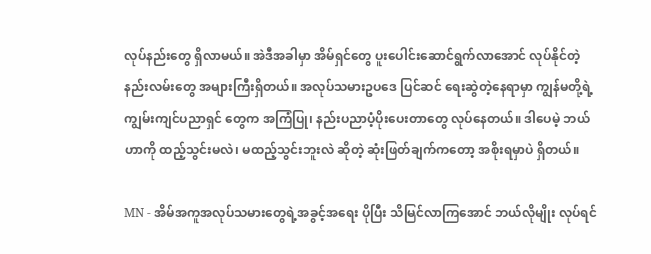လုပ်နည်းတွေ ရှိလာမယ်။ အဲဒီအခါမှာ အိမ်ရှင်တွေ ပူးပေါင်းဆောင်ရွက်လာအောင် လုပ်နိုင်တဲ့ နည်းလမ်းတွေ အများကြီးရှိတယ်။ အလုပ်သမားဥပဒေ ပြင်ဆင် ရေးဆွဲတဲ့နေရာမှာ ကျွန်မတို့ရဲ့ ကျွမ်းကျင်ပညာရှင် တွေက အကြံပြု၊ နည်းပညာပံ့ပိုးပေးတာတွေ လုပ်နေတယ်။ ဒါပေမဲ့ ဘယ်ဟာကို ထည့်သွင်းမလဲ၊ မထည့်သွင်းဘူးလဲ ဆိုတဲ့ ဆုံးဖြတ်ချက်ကတော့ အစိုးရမှာပဲ ရှိတယ်။

MN - အိမ်အကူအလုပ်သမားတွေရဲ့အခွင့်အရေး ပိုပြီး သိမြင်လာကြအောင် ဘယ်လိုမျိုး လုပ်ရင်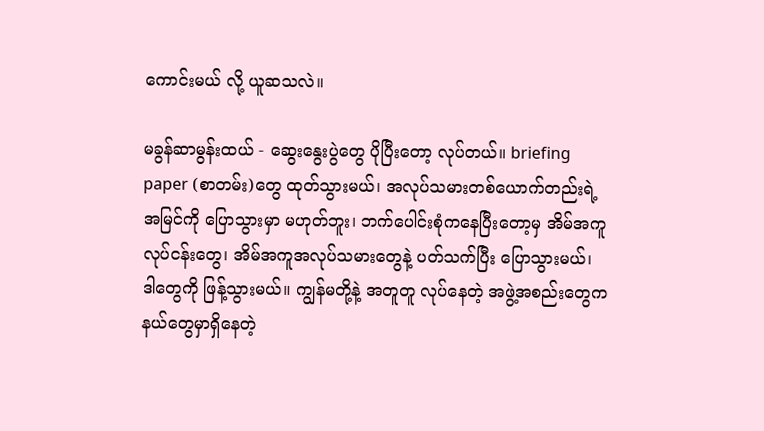ကောင်းမယ် လို့ ယူဆသလဲ။

မခွန်ဆာမွန်းထယ် - ဆွေးနွေးပွဲတွေ ပိုပြီးတော့ လုပ်တယ်။ briefing paper (စာတမ်း)တွေ ထုတ်သွားမယ်၊ အလုပ်သမားတစ်ယောက်တည်းရဲ့အမြင်ကို ပြောသွားမှာ မဟုတ်ဘူး၊ ဘက်ပေါင်းစုံကနေပြီးတော့မှ အိမ်အကူ လုပ်ငန်းတွေ၊ အိမ်အကူအလုပ်သမားတွေနဲ့ ပတ်သက်ပြီး ပြောသွားမယ်၊ ဒါတွေကို ဖြန့်သွားမယ်။ ကျွန်မတို့နဲ့ အတူတူ လုပ်နေတဲ့ အဖွဲ့အစည်းတွေက နယ်တွေမှာရှိနေတဲ့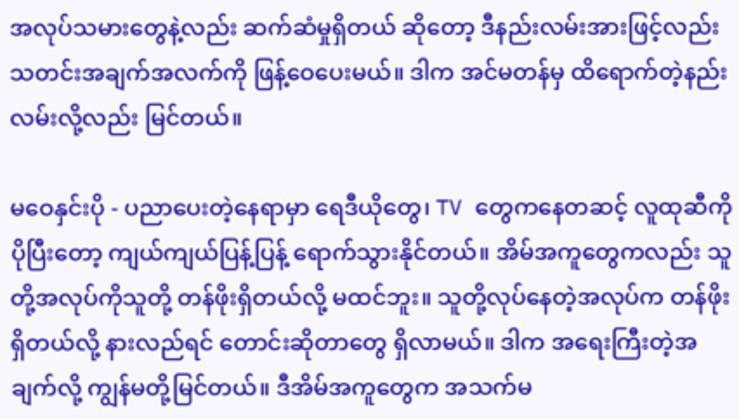အလုပ်သမားတွေနဲ့လည်း ဆက်ဆံမှုရှိတယ် ဆိုတော့ ဒီနည်းလမ်းအားဖြင့်လည်း သတင်းအချက်အလက်ကို ဖြန့်ဝေပေးမယ်။ ဒါက အင်မတန်မှ ထိရောက်တဲ့နည်းလမ်းလို့လည်း မြင်တယ်။

မဝေနှင်းပို - ပညာပေးတဲ့နေရာမှာ ရေဒီယိုတွေ၊ TV တွေကနေတဆင့် လူထုဆီကို ပိုပြီးတော့ ကျယ်ကျယ်ပြန့်ပြန့် ရောက်သွားနိုင်တယ်။ အိမ်အကူတွေကလည်း သူတို့အလုပ်ကိုသူတို့ တန်ဖိုးရှိတယ်လို့ မထင်ဘူး။ သူတို့လုပ်နေတဲ့အလုပ်က တန်ဖိုးရှိတယ်လို့ နားလည်ရင် တောင်းဆိုတာတွေ ရှိလာမယ်။ ဒါက အရေးကြီးတဲ့အချက်လို့ ကျွန်မတို့မြင်တယ်။ ဒီအိမ်အကူတွေက အသက်မ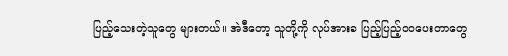ပြည့်သေးတဲ့သူတွေ များတယ်။ အဲဒီတော့ သူတို့ကို လုပ်အားခ ပြည့်ပြည့်ဝဝပေးတာတွေ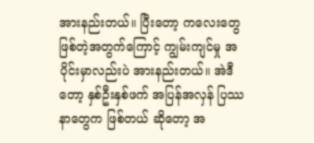အားနည်းတယ်။ ပြီးတော့ ကလေးတွေ ဖြစ်တဲ့အတွက်ကြောင့် ကျွမ်းကျင်မှု အပိုင်းမှာလည်းပဲ အားနည်းတယ်။ အဲဒီတော့ နှစ်ဦးနှစ်ဖက် အပြန်အလှန် ပြဿနာတွေက ဖြစ်တယ် ဆိုတော့ အ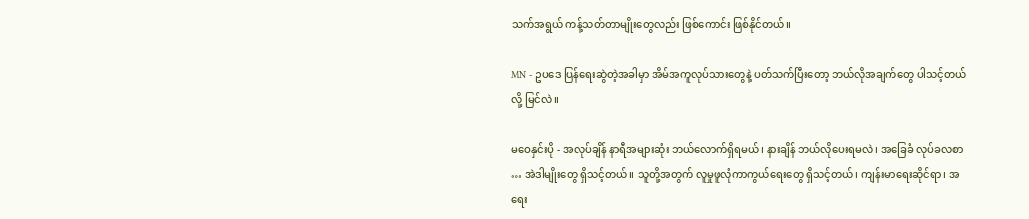သက်အရွယ် ကန့်သတ်တာမျိုးတွေလည်း ဖြစ်ကောင်း ဖြစ်နိုင်တယ်။

MN - ဥပဒေ ပြန်ရေးဆွဲတဲ့အခါမှာ အိမ်အကူလုပ်သားတွေနဲ့ ပတ်သက်ပြီးတော့ ဘယ်လိုအချက်တွေ ပါသင့်တယ်လို့ မြင်လဲ။

မဝေနှင်းပို - အလုပ်ချိန် နာရီအများဆုံး ဘယ်လောက်ရှိရမယ်၊ နားချိန် ဘယ်လိုပေးရမလဲ၊ အခြေခံ လုပ်ခလစာ … အဲဒါမျိုးတွေ ရှိသင့်တယ်။ သူတို့အတွက် လူမှုဖူလုံကာကွယ်ရေးတွေ ရှိသင့်တယ်၊ ကျန်းမာရေးဆိုင်ရာ၊ အရေး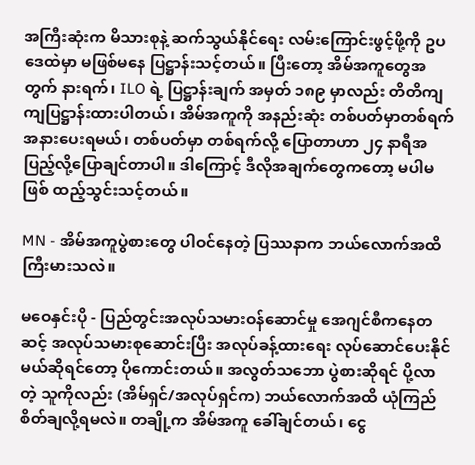အကြီးဆုံးက မိသားစုနဲ့ ဆက်သွယ်နိုင်ရေး လမ်းကြောင်းဖွင့်ဖို့ကို ဥပဒေထဲမှာ မဖြစ်မနေ ပြဋ္ဌာန်းသင့်တယ်။ ပြီးတော့ အိမ်အကူတွေအတွက် နားရက်၊ ILO ရဲ့ ပြဋ္ဌာန်းချက် အမှတ် ၁၈၉ မှာလည်း တိတိကျကျပြဋ္ဌာန်းထားပါတယ်၊ အိမ်အကူကို အနည်းဆုံး တစ်ပတ်မှာတစ်ရက် အနားပေးရမယ်၊ တစ်ပတ်မှာ တစ်ရက်လို့ ပြောတာဟာ ၂၄ နာရီအပြည့်လို့ပြောချင်တာပါ။ ဒါကြောင့် ဒီလိုအချက်တွေကတော့ မပါမဖြစ် ထည့်သွင်းသင့်တယ်။

MN - အိမ်အကူပွဲစားတွေ ပါဝင်နေတဲ့ ပြဿနာက ဘယ်လောက်အထိကြီးမားသလဲ။

မဝေနှင်းပို - ပြည်တွင်းအလုပ်သမားဝန်ဆောင်မှု အေဂျင်စီကနေတဆင့် အလုပ်သမားစုဆောင်းပြီး အလုပ်ခန့်ထားရေး လုပ်ဆောင်ပေးနိုင်မယ်ဆိုရင်တော့ ပိုကောင်းတယ်။ အလွတ်သဘော ပွဲစားဆိုရင် ပို့လာတဲ့ သူကိုလည်း (အိမ်ရှင်/အလုပ်ရှင်က) ဘယ်လောက်အထိ ယုံကြည်စိတ်ချလို့ရမလဲ။ တချို့က အိမ်အကူ ခေါ်ချင်တယ်၊ ငွေ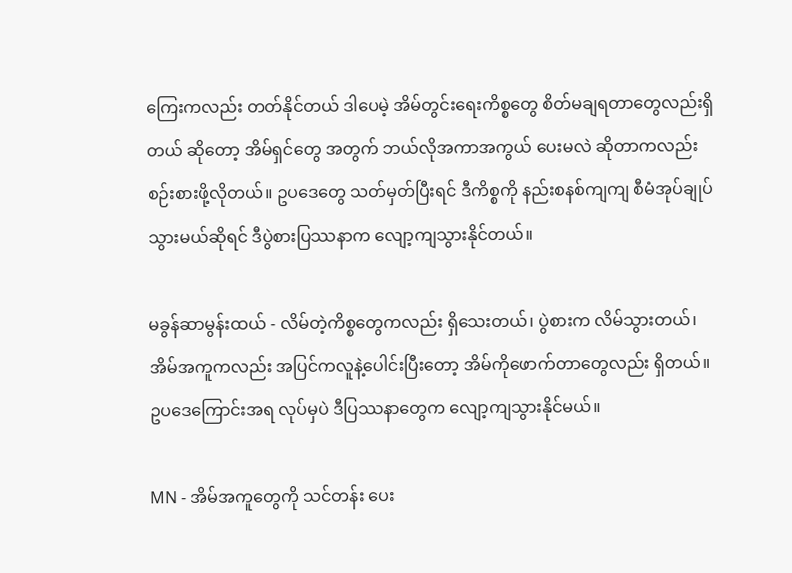ကြေးကလည်း တတ်နိုင်တယ် ဒါပေမဲ့ အိမ်တွင်းရေးကိစ္စတွေ စိတ်မချရတာတွေလည်းရှိတယ် ဆိုတော့ အိမ်ရှင်တွေ အတွက် ဘယ်လိုအကာအကွယ် ပေးမလဲ ဆိုတာကလည်း စဉ်းစားဖို့လိုတယ်။ ဥပဒေတွေ သတ်မှတ်ပြီးရင် ဒီကိစ္စကို နည်းစနစ်ကျကျ စီမံအုပ်ချုပ်သွားမယ်ဆိုရင် ဒီပွဲစားပြဿနာက လျော့ကျသွားနိုင်တယ်။

မခွန်ဆာမွန်းထယ် - လိမ်တဲ့ကိစ္စတွေကလည်း ရှိသေးတယ်၊ ပွဲစားက လိမ်သွားတယ်၊ အိမ်အကူကလည်း အပြင်ကလူနဲ့ပေါင်းပြီးတော့ အိမ်ကိုဖောက်တာတွေလည်း ရှိတယ်။ ဥပဒေကြောင်းအရ လုပ်မှပဲ ဒီပြဿနာတွေက လျော့ကျသွားနိုင်မယ်။

MN - အိမ်အကူတွေကို သင်တန်း ပေး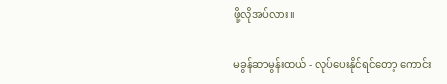ဖို့လိုအပ်လား။

မခွန်ဆာမွန်းထယ် - လုပ်ပေးနိုင်ရင်တော့ ကောင်း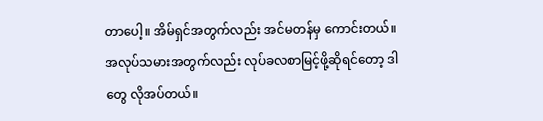တာပေါ့။ အိမ်ရှင်အတွက်လည်း အင်မတန်မှ ကောင်းတယ်။ အလုပ်သမားအတွက်လည်း လုပ်ခလစာမြင့်ဖို့ဆိုရင်တော့ ဒါတွေ လိုအပ်တယ်။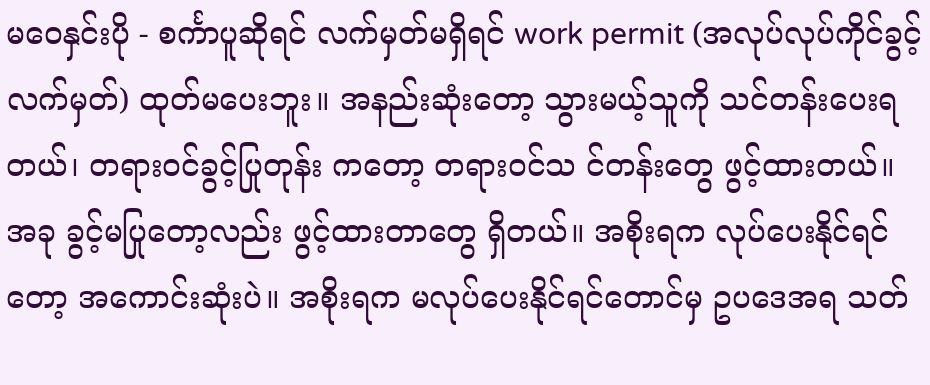မဝေနှင်းပို - စင်္ကာပူဆိုရင် လက်မှတ်မရှိရင် work permit (အလုပ်လုပ်ကိုင်ခွင့်လက်မှတ်) ထုတ်မပေးဘူး။ အနည်းဆုံးတော့ သွားမယ့်သူကို သင်တန်းပေးရတယ်၊ တရားဝင်ခွင့်ပြုတုန်း ကတော့ တရားဝင်သ င်တန်းတွေ ဖွင့်ထားတယ်။ အခု ခွင့်မပြုတော့လည်း ဖွင့်ထားတာတွေ ရှိတယ်။ အစိုးရက လုပ်ပေးနိုင်ရင်တော့ အကောင်းဆုံးပဲ။ အစိုးရက မလုပ်ပေးနိုင်ရင်တောင်မှ ဥပဒေအရ သတ်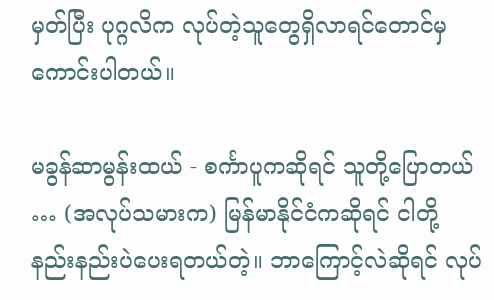မှတ်ပြီး ပုဂ္ဂလိက လုပ်တဲ့သူတွေရှိလာရင်တောင်မှ ကောင်းပါတယ်။

မခွန်ဆာမွန်းထယ် - စင်္ကာပူကဆိုရင် သူတို့ပြောတယ် … (အလုပ်သမားက) မြန်မာနိုင်ငံကဆိုရင် ငါတို့ နည်းနည်းပဲပေးရတယ်တဲ့။ ဘာကြောင့်လဲဆိုရင် လုပ်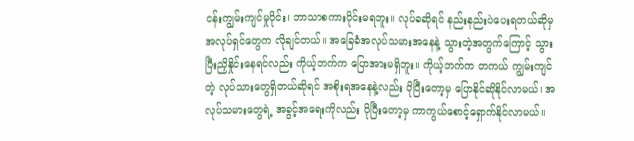ငန်းကျွမ်းကျင်မှုပိုင်း၊ ဘာသာစကားပိုင်းမရဘူး။ လုပ်ခဆိုရင် နည်းနည်းပဲပေးရတယ်ဆိုမှ အလုပ်ရှင်တွေက လိုချင်တယ်။ အခြေခံအလုပ်သမားအနေနဲ့ သွားတဲ့အတွက်ကြောင့် သွားပြီးညှိနှိုင်းနေရင်လည်း ကိုယ့်ဘက်က ပြောအားမရှိဘူး။ ကိုယ့်ဘက်က တကယ် ကျွမ်းကျင်တဲ့ လုပ်သားတွေရှိတယ်ဆိုရင် အစိုးရအနေနဲ့လည်း ပိုပြီးတော့မှ ပြောနိုင်ဆိုနိုင်လာမယ်၊ အလုပ်သမားတွေရဲ့ အခွင့်အရေးကိုလည်း ပိုပြီးတော့မှ ကာကွယ်စောင့်ရှောက်နိုင်လာမယ်။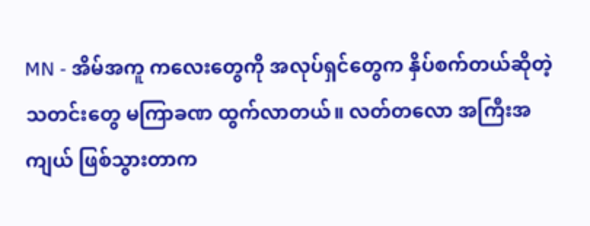MN - အိမ်အကူ ကလေးတွေကို အလုပ်ရှင်တွေက နှိပ်စက်တယ်ဆိုတဲ့ သတင်းတွေ မကြာခဏ ထွက်လာတယ်။ လတ်တလော အကြီးအကျယ် ဖြစ်သွားတာက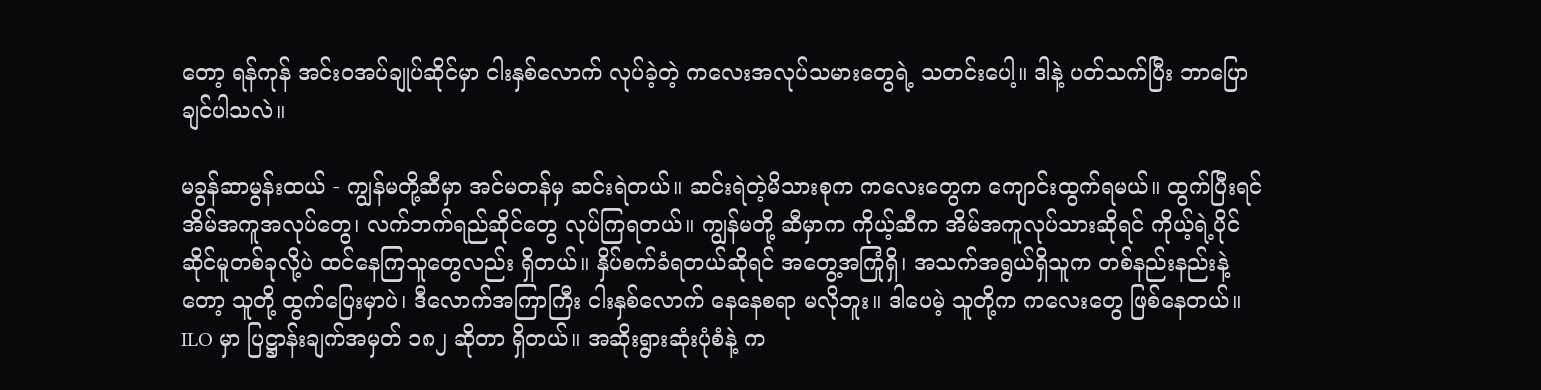တော့ ရန်ကုန် အင်းဝအပ်ချုပ်ဆိုင်မှာ ငါးနှစ်လောက် လုပ်ခဲ့တဲ့ ကလေးအလုပ်သမားတွေရဲ့ သတင်းပေါ့။ ဒါနဲ့ ပတ်သက်ပြီး ဘာပြောချင်ပါသလဲ။

မခွန်ဆာမွန်းထယ် - ကျွန်မတို့ဆီမှာ အင်မတန်မှ ဆင်းရဲတယ်။ ဆင်းရဲတဲ့မိသားစုက ကလေးတွေက ကျောင်းထွက်ရမယ်။ ထွက်ပြီးရင် အိမ်အကူအလုပ်တွေ၊ လက်ဘက်ရည်ဆိုင်တွေ လုပ်ကြရတယ်။ ကျွန်မတို့ ဆီမှာက ကိုယ့်ဆီက အိမ်အကူလုပ်သားဆိုရင် ကိုယ့်ရဲ့ပိုင်ဆိုင်မူတစ်ခုလို့ပဲ ထင်နေကြသူတွေလည်း ရှိတယ်။ နှိပ်စက်ခံရတယ်ဆိုရင် အတွေ့အကြုံရှိ၊ အသက်အရွယ်ရှိသူက တစ်နည်းနည်းနဲ့တော့ သူတို့ ထွက်ပြေးမှာပဲ၊ ဒီလောက်အကြာကြီး ငါးနှစ်လောက် နေနေစရာ မလိုဘူး။ ဒါပေမဲ့ သူတို့က ကလေးတွေ ဖြစ်နေတယ်။ ILO မှာ ပြဋ္ဌာန်းချက်အမှတ် ၁၈၂ ဆိုတာ ရှိတယ်။ အဆိုးရွားဆုံးပုံစံနဲ့ က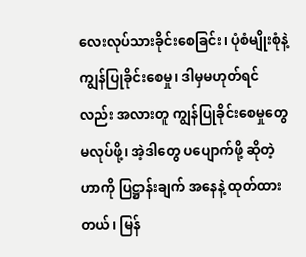လေးလုပ်သားခိုင်းစေခြင်း၊ ပုံစံမျိုးစုံနဲ့ ကျွန်ပြုခိုင်းစေမှု၊ ဒါမှမဟုတ်ရင်လည်း အလားတူ ကျွန်ပြုခိုင်းစေမှုတွေ မလုပ်ဖို့၊ အဲ့ဒါတွေ ပပျောက်ဖို့ ဆိုတဲ့ဟာကို ပြဋ္ဌာန်းချက် အနေနဲ့ ထုတ်ထားတယ်၊ မြန်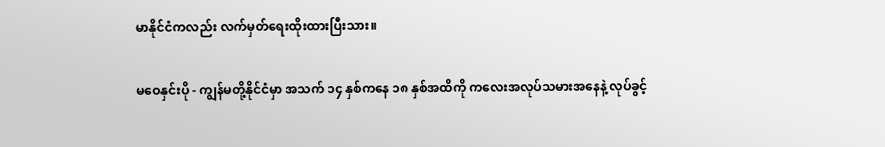မာနိုင်ငံကလည်း လက်မှတ်ရေးထိုးထားပြီးသား။

မဝေနှင်းပို - ကျွန်မတို့နိုင်ငံမှာ အသက် ၁၄ နှစ်ကနေ ၁၈ နှစ်အထိကို ကလေးအလုပ်သမားအနေနဲ့ လုပ်ခွင့်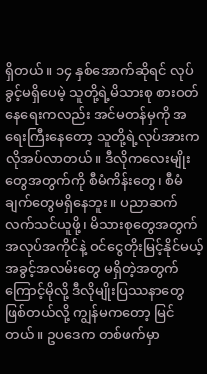ရှိတယ်။ ၁၄ နှစ်အောက်ဆိုရင် လုပ်ခွင့်မရှိပေမဲ့ သူတို့ရဲ့မိသားစု စားဝတ်နေရေးကလည်း အင်မတန်မှကို အရေးကြီးနေတော့ သူတို့ရဲ့လုပ်အားက လိုအပ်လာတယ်။ ဒီလိုကလေးမျိုးတွေအတွက်ကို စီမံကိန်းတွေ၊ စီမံချက်တွေမရှိနေဘူး။ ပညာဆက်လက်သင်ယူဖို့၊ မိသားစုတွေအတွက် အလုပ်အကိုင်နဲ့ ဝင်ငွေတိုးမြင့်နိုင်မယ့်အခွင့်အလမ်းတွေ မရှိတဲ့အတွက်ကြောင့်မိုလို့ ဒီလိုမျိုးပြဿနာတွေ ဖြစ်တယ်လို့ ကျွန်မကတော့ မြင်တယ်။ ဥပဒေက တစ်ဖက်မှာ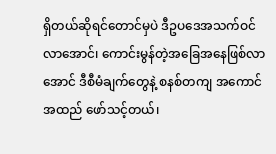ရှိတယ်ဆိုရင်တောင်မှပဲ ဒီဥပဒေအသက်ဝင်လာအောင်၊ ကောင်းမွန်တဲ့အခြေအနေဖြစ်လာအောင် ဒီစီမံချက်တွေနဲ့ စနစ်တကျ အကောင်အထည် ဖော်သင့်တယ်၊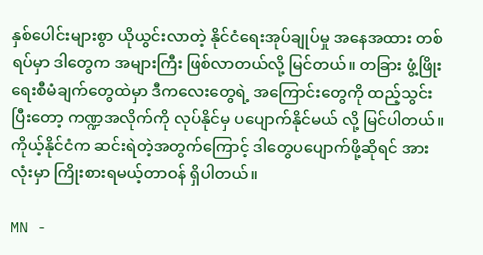နှစ်ပေါင်းများစွာ ယိုယွင်းလာတဲ့ နိုင်ငံရေးအုပ်ချုပ်မှု အနေအထား တစ်ရပ်မှာ ဒါတွေက အများကြီး ဖြစ်လာတယ်လို့ မြင်တယ်။ တခြား ဖွံ့ဖြိုးရေးစီမံချက်တွေထဲမှာ ဒီကလေးတွေရဲ့ အကြောင်းတွေကို ထည့်သွင်းပြီးတော့ ကဏ္ဍအလိုက်ကို လုပ်နိုင်မှ ပပျောက်နိုင်မယ် လို့ မြင်ပါတယ်။ ကိုယ့်နိုင်ငံက ဆင်းရဲတဲ့အတွက်ကြောင့် ဒါတွေပပျောက်ဖို့ဆိုရင် အားလုံးမှာ ကြိုးစားရမယ့်တာဝန် ရှိပါတယ်။

MN -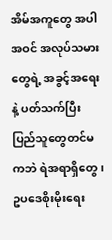အိမ်အကူတွေ အပါအဝင် အလုပ်သမားတွေရဲ့ အခွင့်အရေးနဲ့ ပတ်သက်ပြီး ပြည်သူတွေတင်မကဘဲ ရဲအရာရှိတွေ၊ ဥပဒေစိုးမိုးရေး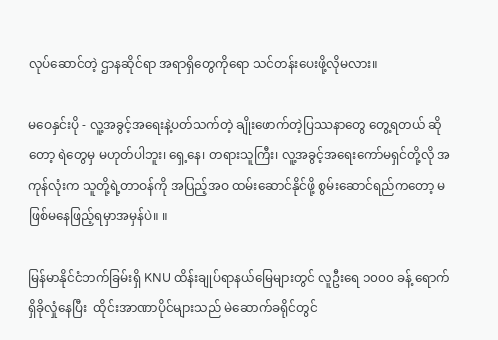လုပ်ဆောင်တဲ့ ဌာနဆိုင်ရာ အရာရှိတွေကိုရော သင်တန်းပေးဖို့လိုမလား။

မဝေနှင်းပို - လူ့အခွင့်အရေးနဲ့ပတ်သက်တဲ့ ချိုးဖောက်တဲ့ပြဿနာတွေ တွေ့ရတယ် ဆိုတော့ ရဲတွေမှ မဟုတ်ပါဘူး၊ ရှေ့နေ၊ တရားသူကြီး၊ လူ့အခွင့်အရေးကော်မရှင်တို့လို အကုန်လုံးက သူတို့ရဲ့တာဝန်ကို အပြည့်အဝ ထမ်းဆောင်နိုင်ဖို့ စွမ်းဆောင်ရည်ကတော့ မဖြစ်မနေဖြည့်ရမှာအမှန်ပဲ။ ။

မြန်မာနိုင်ငံဘက်ခြမ်းရှိ KNU ထိန်းချုပ်ရာနယ်မြေများတွင် လူဦးရေ ၁၀၀၀ ခန့် ရောက်ရှိခိုလှုံနေပြီး  ထိုင်းအာဏာပိုင်များသည် မဲဆောက်ခရိုင်တွင်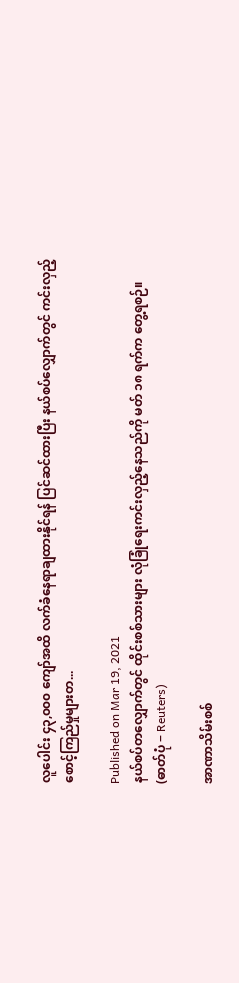လူပေါင်း ၄၃,၀၀၀ ကျော်အထိ လက်ခံနေရာချထားနိုင်ရန် ပြင်ဆင်ထားပြီး နယ်စပ်လျှောက်တွင် ကင်းလှည့်စောင့်ကြည်မှုများတ...

Published on Mar 19, 2021
နယ်စပ်တလျှောက်တွင် ထိုင်းစစ်သားများ လုံခြုံရေးကင်းလှည့်နေသည်ကို မတ် ၁၈ ရက်က တွေ့ရစဉ်။  (ဓာတ်ပုံ − Reuters)

အာဏာသိမ်းစစ်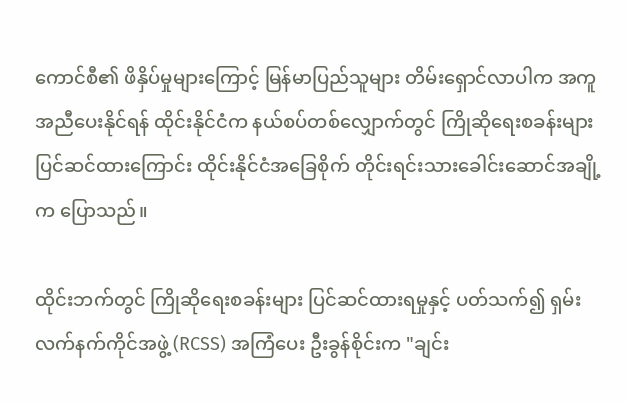ကောင်စီ၏ ဖိနှိပ်မှုများကြောင့် မြန်မာပြည်သူများ တိမ်းရှောင်လာပါက အကူအညီပေးနိုင်ရန် ထိုင်းနိုင်ငံက နယ်စပ်တစ်လျှောက်တွင် ကြိုဆိုရေးစခန်းများ ပြင်ဆင်ထားကြောင်း ထိုင်းနိုင်ငံအခြေစိုက် တိုင်းရင်းသားခေါင်းဆောင်အချို့က ပြောသည်။

ထိုင်းဘက်တွင် ကြိုဆိုရေးစခန်းများ ပြင်ဆင်ထားရမှုနှင့် ပတ်သက်၍ ရှမ်းလက်နက်ကိုင်အဖွဲ့ (RCSS) အကြံပေး ဦးခွန်စိုင်းက "ချင်း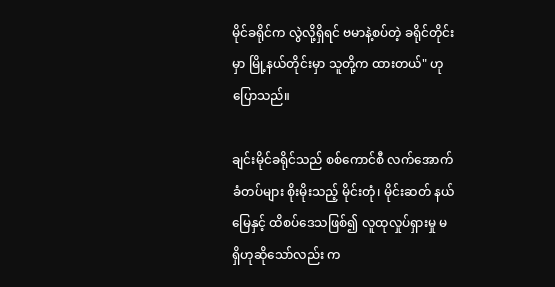မိုင်ခရိုင်က လွဲလို့ရှိရင် ဗမာနဲ့စပ်တဲ့ ခရိုင်တိုင်းမှာ မြို့နယ်တိုင်းမှာ သူတို့က ထားတယ်" ဟု ပြောသည်။

ချင်းမိုင်ခရိုင်သည် စစ်ကောင်စီ လက်အောက်ခံတပ်များ စိုးမိုးသည့် မိုင်းတုံ၊ မိုင်းဆတ် နယ်မြေနှင့် ထိစပ်ဒေသဖြစ်၍ လူထုလှုပ်ရှားမှု မရှိဟုဆိုသော်လည်း က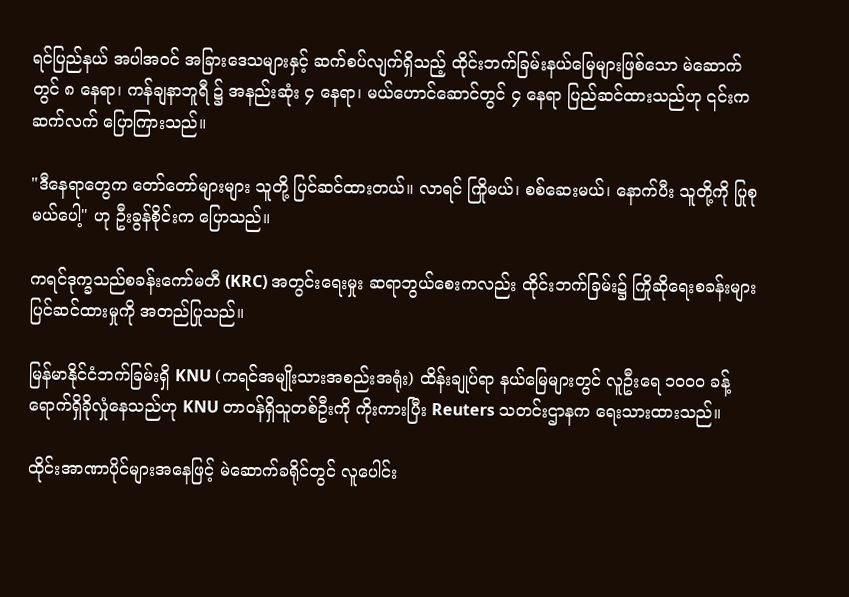ရင်ပြည်နယ် အပါအဝင် အခြားဒေသများနှင့် ဆက်စပ်လျက်ရှိသည့် ထိုင်းဘက်ခြမ်းနယ်မြေများဖြစ်သော မဲ‌ဆောက်တွင် ၈ နေရာ၊ ကန်ချနာဘူရီ ၌ အနည်းဆုံး ၄ နေရာ၊ မယ်ဟောင်ဆောင်တွင် ၄ နေရာ ပြည်ဆင်ထားသည်ဟု ၎င်းက ဆက်လက် ပြောကြားသည်။

"ဒီနေရာတွေက တော်တော်များများ သူတို့ ပြင်ဆင်ထားတယ်။ လာရင် ကြိုမယ်၊ စစ်ဆေးမယ်၊ နောက်ပီး သူတို့ကို ပြုစုမယ်ပေါ့" ဟု ဦးခွန်စိုင်းက ပြောသည်။

ကရင်ဒုက္ခသည်စခန်းကော်မတီ (KRC) အတွင်းရေးမှုး ဆရာဘွယ်စေးကလည်း ထိုင်းဘက်ခြမ်း၌ ကြိုဆိုရေးစခန်းများ ပြင်ဆင်ထားမှုကို အတည်ပြုသည်။

မြန်မာနိုင်ငံဘက်ခြမ်းရှိ KNU (ကရင်အမျိုးသားအစည်းအရုံး) ထိန်းချုပ်ရာ နယ်မြေများတွင် လူဦးရေ ၁၀၀၀ ခန့် ရောက်ရှိခိုလှုံနေသည်ဟု KNU တာဝန်ရှိသူတစ်ဦးကို ကိုးကားပြီး Reuters သတင်းဌာနက ရေးသားထားသည်။

ထိုင်းအာဏာပိုင်များအနေဖြင့် မဲဆောက်ခရိုင်တွင် လူပေါင်း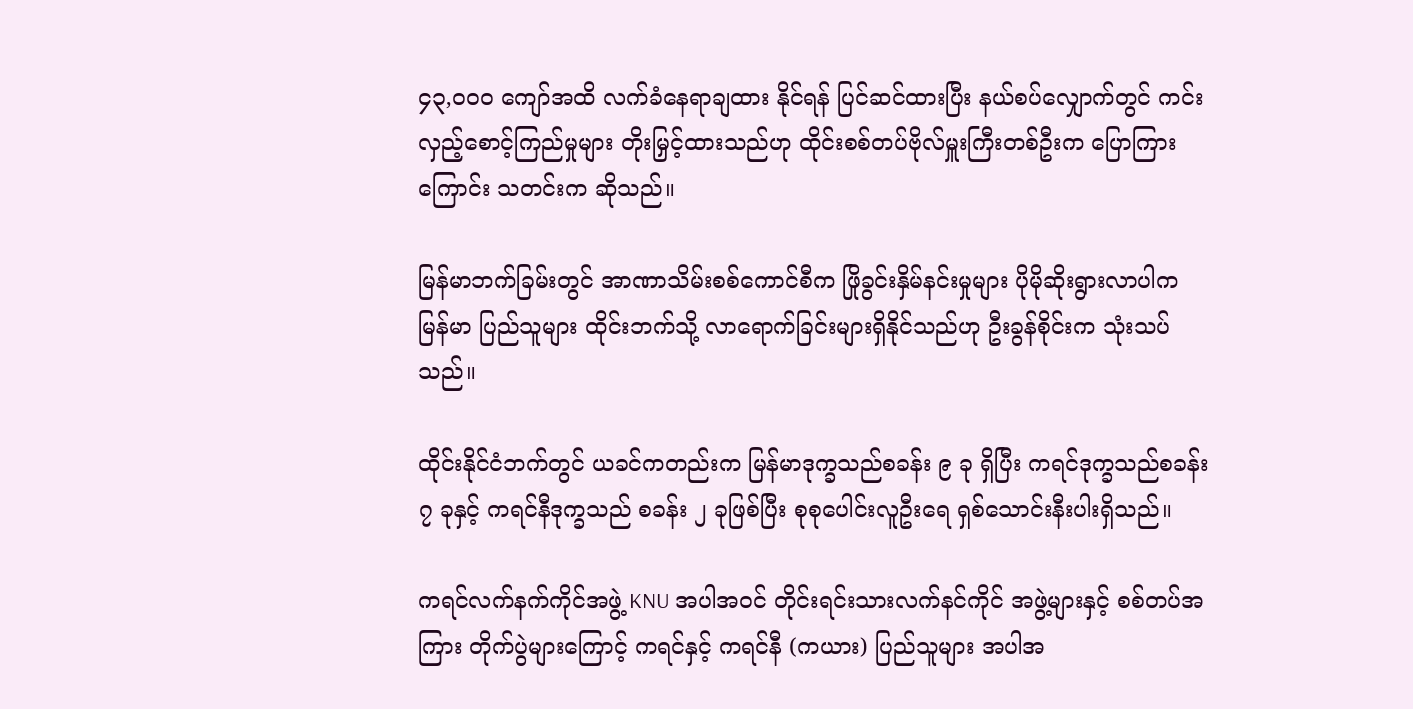၄၃,၀၀၀ ကျော်အထိ လက်ခံနေရာချထား နိုင်ရန် ပြင်ဆင်ထားပြီး နယ်စပ်လျှောက်တွင် ကင်းလှည့်စောင့်ကြည်မှုများ တိုးမြှင့်ထားသည်ဟု ထိုင်းစစ်တပ်ဗိုလ်မှူးကြီးတစ်ဦးက ပြောကြားကြောင်း သတင်းက ဆိုသည်။

မြန်မာဘက်ခြမ်းတွင် အာဏာသိမ်းစစ်ကောင်စီက ဖြိုခွင်းနှိမ်နင်းမှုများ ပိုမိုဆိုးရွားလာပါက မြန်မာ ပြည်သူများ ထိုင်းဘက်သို့ လာရောက်ခြင်းများရှိနိုင်သည်ဟု ဦးခွန်စိုင်းက သုံးသပ်သည်။

ထိုင်းနိုင်ငံဘက်တွင် ယခင်ကတည်းက မြန်မာဒုက္ခသည်စခန်း ၉ ခု ရှိပြီး ကရင်ဒုက္ခသည်စခန်း ၇ ခုနှင့် ကရင်နီဒုက္ခသည် စခန်း ၂ ခုဖြစ်ပြီး စုစုပေါင်းလူဦးရေ ရှစ်သောင်းနီးပါးရှိသည်။

ကရင်လက်နက်ကိုင်အဖွဲ့ KNU အပါအဝင် တိုင်းရင်းသားလက်နင်ကိုင် အဖွဲ့များနှင့် စစ်တပ်အကြား တိုက်ပွဲများကြောင့် ကရင်နှင့် ကရင်နီ (ကယား) ပြည်သူများ အပါအ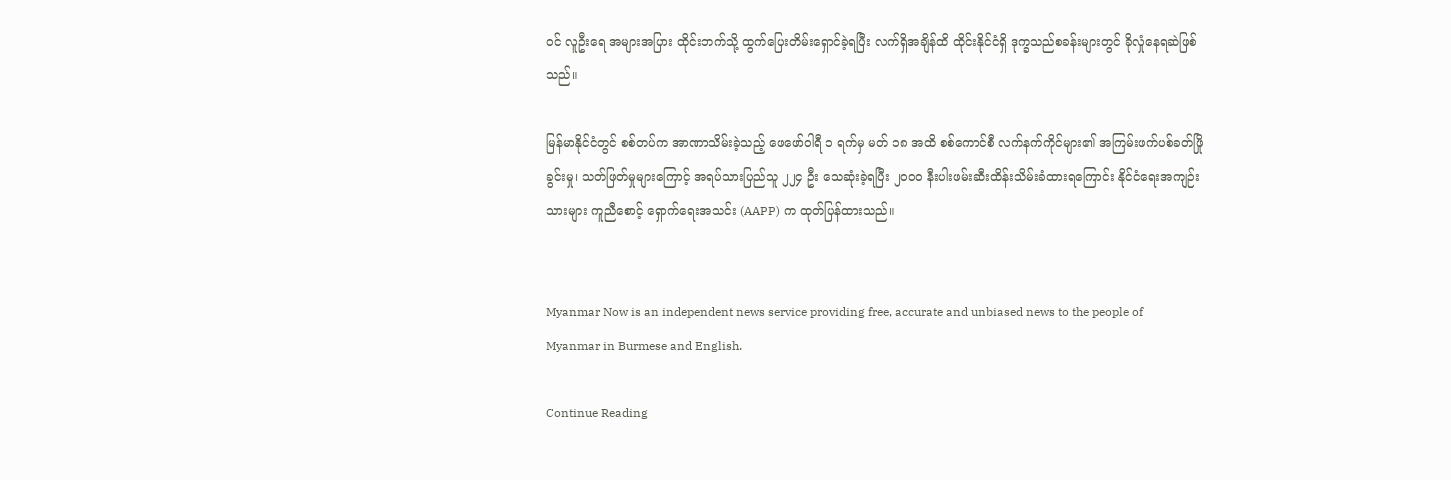ဝင် လူဦးရေ အများအပြား ထိုင်းဘက်သို့ ထွက်ပြေးတိမ်းရှောင်ခဲ့ရပြီး လက်ရှိအချိန်ထိ ထိုင်းနိုင်ငံရှိ ဒုက္ခသည်စခန်းများတွင် ခိုလှုံနေရဆဲဖြစ်သည်။

မြန်မာနိုင်ငံတွင် စစ်တပ်က အာဏာသိမ်းခဲ့သည့် ဖေဖော်ဝါရီ ၁ ရက်မှ မတ် ၁၈ အထိ စစ်ကောင်စီ လက်နက်ကိုင်များ၏ အကြမ်းဖက်ပစ်ခတ်ဖြိုခွင်းမှု၊ သတ်ဖြတ်မှုများကြောင့် အရပ်သားပြည်သူ ၂၂၄ ဦး သေဆုံးခဲ့ရပြီး ၂၀၀၀ နီးပါးဖမ်းဆီးထိန်းသိမ်းခံထားရကြောင်း နိုင်ငံရေးအကျဉ်းသားများ ကူညီစောင့် ရှောက်ရေးအသင်း (AAPP) က ထုတ်ပြန်ထားသည်။


Myanmar Now is an independent news service providing free, accurate and unbiased news to the people of Myanmar in Burmese and English.

Continue Reading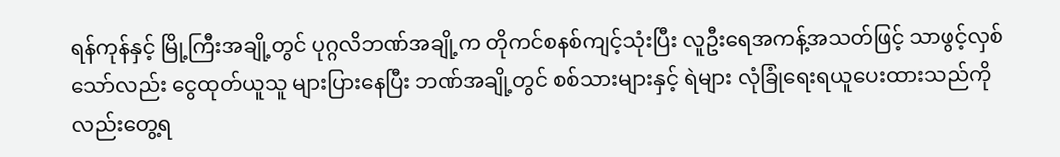ရန်ကုန်နှင့် မြို့ကြီးအချို့တွင် ပုဂ္ဂလိဘဏ်အချို့က တိုကင်စနစ်ကျင့်သုံးပြီး လူဦးရေအကန့်အသတ်ဖြင့် သာဖွင့်လှစ်သော်လည်း ငွေထုတ်ယူသူ များပြားနေပြီး ဘဏ်အချို့တွင် စစ်သားများနှင့် ရဲများ လုံခြုံရေးရယူပေးထားသည်ကိုလည်းတွေ့ရ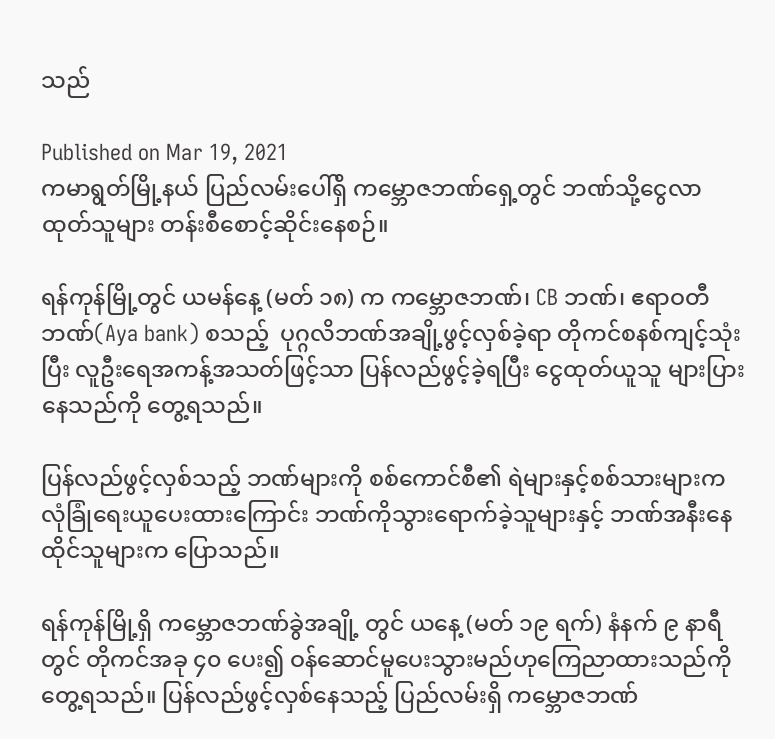သည်

Published on Mar 19, 2021
ကမာရွတ်မြို့နယ် ပြည်လမ်းပေါ်ရှိ ကမ္ဘောဇဘဏ်ရှေ့တွင် ဘဏ်သို့ငွေလာထုတ်သူများ တန်းစီစောင့်ဆိုင်းနေစဉ်။

ရန်ကုန်မြို့တွင် ယမန်နေ့ (မတ် ၁၈) က ကမ္ဘောဇဘဏ်၊ CB ဘဏ်၊ ဧရာဝတီဘဏ်(Aya bank) စသည့်  ပုဂ္ဂလိဘဏ်အချို့ဖွင့်လှစ်ခဲ့ရာ တိုကင်စနစ်ကျင့်သုံးပြီး လူဦးရေအကန့်အသတ်ဖြင့်သာ ပြန်လည်ဖွင့်ခဲ့ရပြီး ငွေထုတ်ယူသူ များပြားနေသည်ကို တွေ့ရသည်။

ပြန်လည်ဖွင့်လှစ်သည့် ဘဏ်များကို စစ်ကောင်စီ၏ ရဲများနှင့်စစ်သားများက လုံခြုံရေးယူပေးထားကြောင်း ဘဏ်ကိုသွားရောက်ခဲ့သူများနှင့် ဘဏ်အနီးနေထိုင်သူများက ပြောသည်။

ရန်ကုန်မြို့ရှိ ကမ္ဘောဇဘဏ်ခွဲအချို့ တွင် ယနေ့ (မတ် ၁၉ ရက်) နံနက် ၉ နာရီတွင် တိုကင်အခု ၄၀ ပေး၍ ဝန်ဆောင်မူပေးသွားမည်ဟုကြေညာထားသည်ကို တွေ့ရသည်။ ပြန်လည်ဖွင့်လှစ်နေသည့် ပြည်လမ်းရှိ ကမ္ဘောဇဘဏ်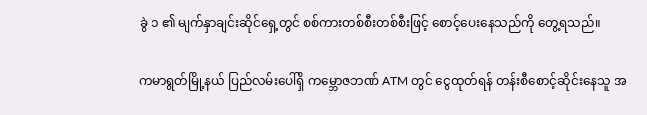ခွဲ ၁ ၏ မျက်နှာချင်းဆိုင်ရှေ့တွင် စစ်ကားတစ်စီးတစ်စီးဖြင့် စောင့်ပေးနေသည်ကို တွေ့ရသည်။

ကမာရွတ်မြို့နယ် ပြည်လမ်းပေါ်ရှိ ကမ္ဘောဇဘဏ် ATM တွင် ငွေထုတ်ရန် တန်းစီစောင့်ဆိုင်းနေသူ အ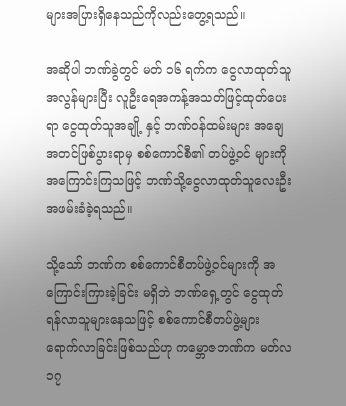များအပြားရှိနေသည်ကိုလည်းတွေ့ရသည်။

အဆိုပါ ဘဏ်ခွဲတွင် မတ် ၁၆ ရက်က ငွေလာထုတ်သူအလွန်များပြီး လူဦးရေအကန့်အသတ်ဖြင့်ထုတ်ပေးရာ ငွေထုတ်သူအချို့ နှင့် ဘဏ်ဝန်ထမ်းများ အချေအတင်ဖြစ်ပွားရာမှ စစ်ကောင်စီ၏ တပ်ဖွဲ့ဝင် များကိုအကြောင်းကြသဖြင့် ဘဏ်သို့ငွေလာထုတ်သူလေးဦး အဖမ်းခံခဲ့ရသည်။

သို့သော် ဘဏ်က စစ်ကောင်စီတပ်ဖွဲ့ဝင်များကို အကြောင်းကြားခဲ့ခြင်း မရှိဘဲ ဘဏ်ရှေ့တွင် ငွေထုတ်ရန်လာသူများနေသဖြင့် စစ်ကောင်စီတပ်ဖွဲ့များ ရောက်လာခြင်းဖြစ်သည်ဟု ကမ္ဘောဇဘဏ်က မတ်လ ၁၇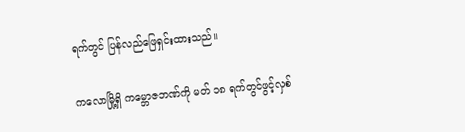ရက်တွင် ပြန်လည်ဖြေရှင်းထားသည်။

ကလောမြို့ရှိ ကမ္ဘောဇဘဏ်ကို မတ် ၁၈ ရက်တွင်ဖွင့်လှစ်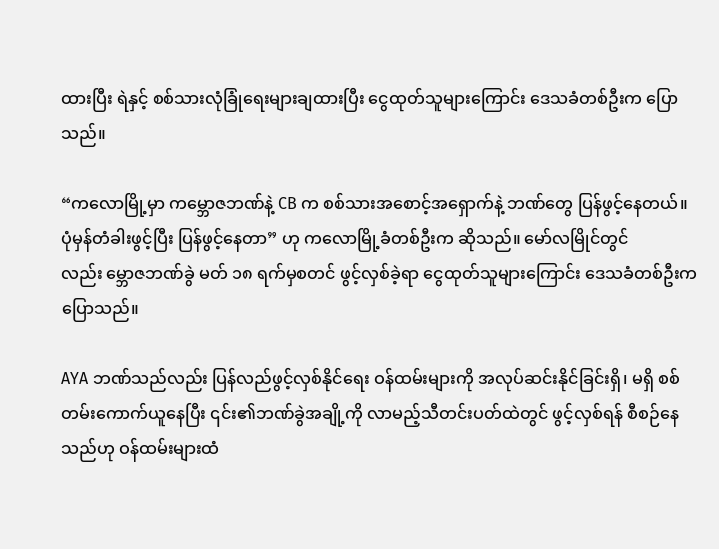ထားပြီး ရဲနှင့် စစ်သားလုံခြုံရေးများချထားပြီး ငွေထုတ်သူများကြောင်း ဒေသခံတစ်ဦးက ပြောသည်။

“ကလောမြို့မှာ ကမ္ဘောဇဘဏ်နဲ့ CB က စစ်သားအစောင့်အရှောက်နဲ့ ဘဏ်တွေ ပြန်ဖွင့်နေတယ်။ ပုံမှန်တံခါးဖွင့်ပြီး ပြန်ဖွင့်နေတာ” ဟု ကလောမြို့ခံတစ်ဦးက ဆိုသည်။ မော်လမြိုင်တွင်လည်း မ္ဘောဇဘဏ်ခွဲ မတ် ၁၈ ရက်မှစတင် ဖွင့်လှစ်ခဲ့ရာ ငွေထုတ်သူများကြောင်း ဒေသခံတစ်ဦးက ပြောသည်။

AYA ဘဏ်သည်လည်း ပြန်လည်ဖွင့်လှစ်နိုင်ရေး ဝန်ထမ်းများကို အလုပ်ဆင်းနိုင်ခြင်းရှိ၊ မရှိ စစ်တမ်းကောက်ယူနေပြီး ၎င်း၏ဘဏ်ခွဲအချို့ကို လာမည့်သီတင်းပတ်ထဲတွင် ဖွင့်လှစ်ရန် စီစဉ်နေသည်ဟု ဝန်ထမ်းများထံ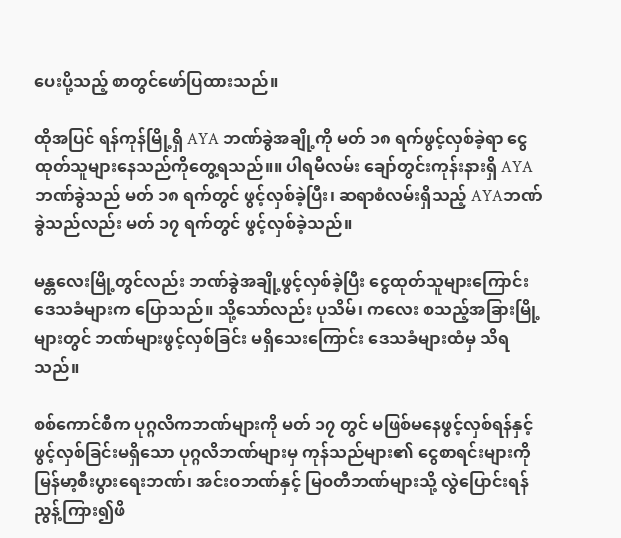ပေးပို့သည့် စာတွင်ဖော်ပြထားသည်။

ထိုအပြင် ရန်ကုန်မြို့ရှိ AYA ဘဏ်ခွဲအချို့ကို မတ် ၁၈ ရက်ဖွင့်လှစ်ခဲ့ရာ ငွေထုတ်သူများနေသည်ကိုတွေ့ရသည်။။ ပါရမီလမ်း ချော်တွင်းကုန်းနားရှိ AYA ဘဏ်ခွဲသည် မတ် ၁၈ ရက်တွင် ဖွင့်လှစ်ခဲ့ပြီး၊ ဆရာစံလမ်းရှိသည့် AYAဘဏ်ခွဲသည်လည်း မတ် ၁၇ ရက်တွင် ဖွင့်လှစ်ခဲ့သည်။

မန္တလေးမြို့တွင်လည်း ဘဏ်ခွဲအချို့ဖွင့်လှစ်ခဲ့ပြီး ငွေထုတ်သူများကြောင်း ဒေသခံများက ပြောသည်။ သို့သော်လည်း ပုသိမ်၊ ကလေး စသည့်အခြားမြို့များတွင် ဘဏ်များဖွင့်လှစ်ခြင်း မရှိသေးကြောင်း ဒေသခံများထံမှ သိရသည်။

စစ်ကောင်စီက ပုဂ္ဂလိကဘဏ်များကို မတ် ၁၇ တွင် မဖြစ်မနေဖွင့်လှစ်ရန်နှင့် ဖွင့်လှစ်ခြင်းမရှိသော ပုဂ္ဂလိဘဏ်များမှ ကုန်သည်များ၏ ငွေစာရင်းများကို မြန်မာ့စီးပွားရေးဘဏ်၊ အင်းဝဘဏ်နှင့် မြဝတီဘဏ်များသို့ လွဲပြောင်းရန် ညွန့်ကြား၍ဖိ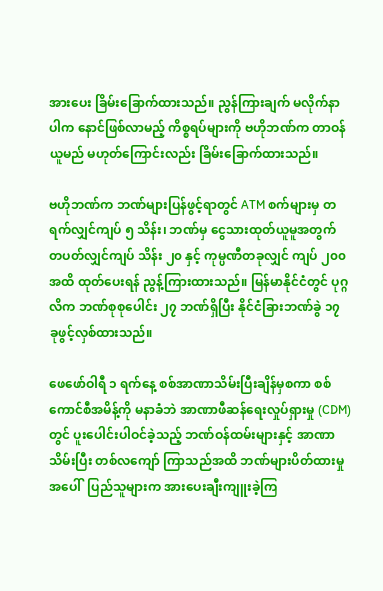အားပေး ခြိမ်းခြောက်ထားသည်။ ညွန်ကြားချက် မလိုက်နာပါက နောင်ဖြစ်လာမည့် ကိစ္စရပ်များကို ဗဟိုဘဏ်က တာဝန်ယူမည် မဟုတ်ကြောင်းလည်း ခြိမ်းခြောက်ထားသည်။

ဗဟိုဘဏ်က ဘဏ်များပြန်ဖွင့်ရာတွင် ATM စက်များမှ တရက်လျှင်ကျပ် ၅ သိန်း၊ ဘဏ်မှ ငွေသားထုတ်ယူမူအတွက် တပတ်လျှင်ကျပ် သိန်း ၂၀ နှင့် ကုမ္ပဏီတခုလျှင် ကျပ် ၂၀၀ အထိ ထုတ်ပေးရန် ညွန့်ကြားထားသည်။ မြန်မာနိုင်ငံတွင် ပုဂ္ဂလိက ဘဏ်စုစုပေါင်း ၂၇ ဘဏ်ရှိပြီး နိုင်ငံခြားဘဏ်ခွဲ ၁၇ ခုဖွင့်လှစ်ထားသည်။

ဖေဖော်ဝါရီ ၁ ရက်နေ့ စစ်အာဏာသိမ်းပြီးချိန်မှစကာ စစ်ကောင်စီအမိန့်ကို မနာခံဘဲ အာဏာဖီဆန်ရေးလှုပ်ရှားမှု (CDM) တွင် ပူးပေါင်းပါဝင်ခဲ့သည့် ဘဏ်ဝန်ထမ်းများနှင့် အာဏာသိမ်းပြီး တစ်လကျော် ကြာသည်အထိ ဘဏ်များပိတ်ထားမှုအပေါ်  ပြည်သူများက အားပေးချီးကျူးခဲ့ကြ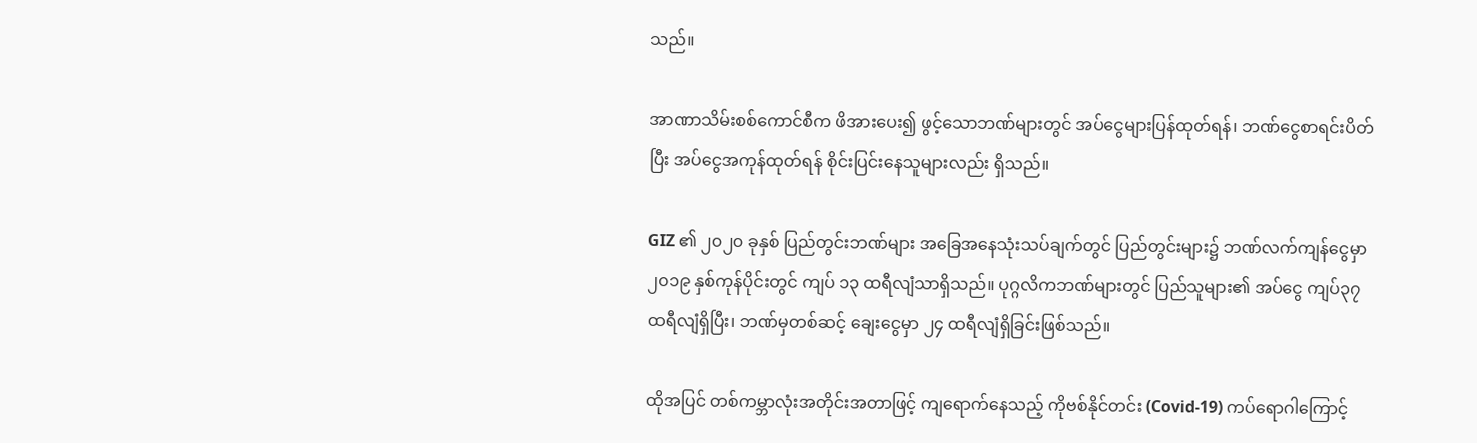သည်။

အာဏာသိမ်းစစ်ကောင်စီက ဖိအားပေး၍ ဖွင့်သောဘဏ်များတွင် အပ်ငွေများပြန်ထုတ်ရန်၊ ဘဏ်ငွေစာရင်းပိတ်ပြီး အပ်ငွေအကုန်ထုတ်ရန် စိုင်းပြင်းနေသူများလည်း ရှိသည်။

GIZ ၏ ၂၀၂၀ ခုနှစ် ပြည်တွင်းဘဏ်များ အခြေအနေသုံးသပ်ချက်တွင် ပြည်တွင်းများ၌ ဘဏ်လက်ကျန်ငွေမှာ ၂၀၁၉ နှစ်ကုန်ပိုင်းတွင် ကျပ် ၁၃ ထရီလျံသာရှိသည်။ ပုဂ္ဂလိကဘဏ်များတွင် ပြည်သူများ၏ အပ်ငွေ ကျပ်၃၇ ထရီလျံရှိပြီး၊ ဘဏ်မှတစ်ဆင့် ချေးငွေမှာ ၂၄ ထရီလျံရှိခြင်းဖြစ်သည်။

ထိုအပြင် တစ်ကမ္ဘာလုံးအတိုင်းအတာဖြင့် ကျရောက်နေသည့် ကိုဗစ်နိုင်တင်း (Covid-19) ကပ်ရောဂါကြောင့်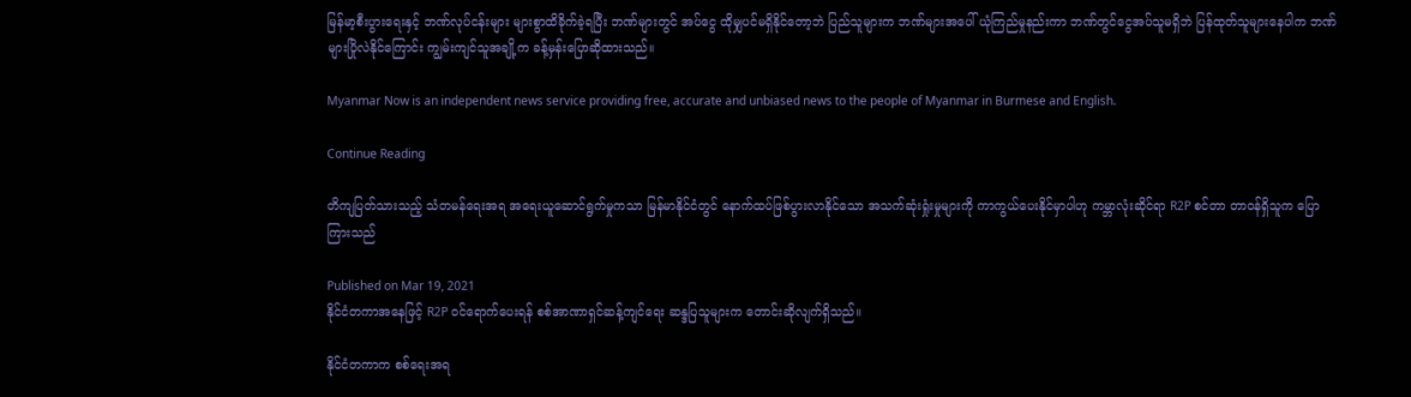မြန်မာ့စီးပွားရေးနှင့် ဘဏ်လုပ်ငန်းများ များစွာထိခိုက်ခဲ့ရပြီး ဘဏ်များတွင် အပ်ငွေ ထိုမျှပင်မရှိနိုင်တော့ဘဲ ပြည်သူများက ဘဏ်များအပေါ် ယုံကြည်မှုနည်းကာ ဘဏ်တွင်ငွေအပ်သူမရှိဘဲ ပြန်ထုတ်သူများနေပါက ဘဏ်များပြိုလဲနိုင်ကြောင်း ကျွမ်းကျင်သူအချို့က ခန့်မှန်းပြောဆိုထားသည်။

Myanmar Now is an independent news service providing free, accurate and unbiased news to the people of Myanmar in Burmese and English.

Continue Reading

တိကျပြတ်သားသည့် သံတမန်ရေးအရ အရေးယူဆောင်ရွက်မှုကသာ မြန်မာနိုင်ငံတွင် နောက်ထပ်ဖြစ်ပွားလာနိုင်သော အသက်ဆုံးရှုံးမှုများကို ကာကွယ်ပေးနိုင်မှာပါဟု ကမ္ဘာလုံးဆိုင်ရာ R2P စင်တာ တာဝန်ရှိသူက ပြောကြားသည်

Published on Mar 19, 2021
နိုင်ငံတကာအနေဖြင့် R2P ဝင်ရောက်ပေးရန် စစ်အာဏာရှင်ဆန့်ကျင်ရေး ဆန္ဒပြသူများက တောင်းဆိုလျက်ရှိသည်။

နိုင်ငံတကာက စစ်ရေးအရ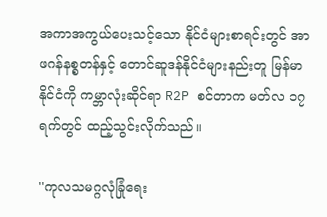အကာအကွယ်ပေးသင့်သော နိုင်ငံများစာရင်းတွင် အာဖဂန်နစ္စတန်နှင့် တောင်ဆူဒန်နိုင်ငံများနည်းတူ မြန်မာနိုင်ငံကို ကမ္ဘာလုံးဆိုင်ရာ R2P စင်တာက မတ်လ ၁၇ ရက်တွင် ထည့်သွင်းလိုက်သည်။

''ကုလသမဂ္ဂလုံခြုံရေး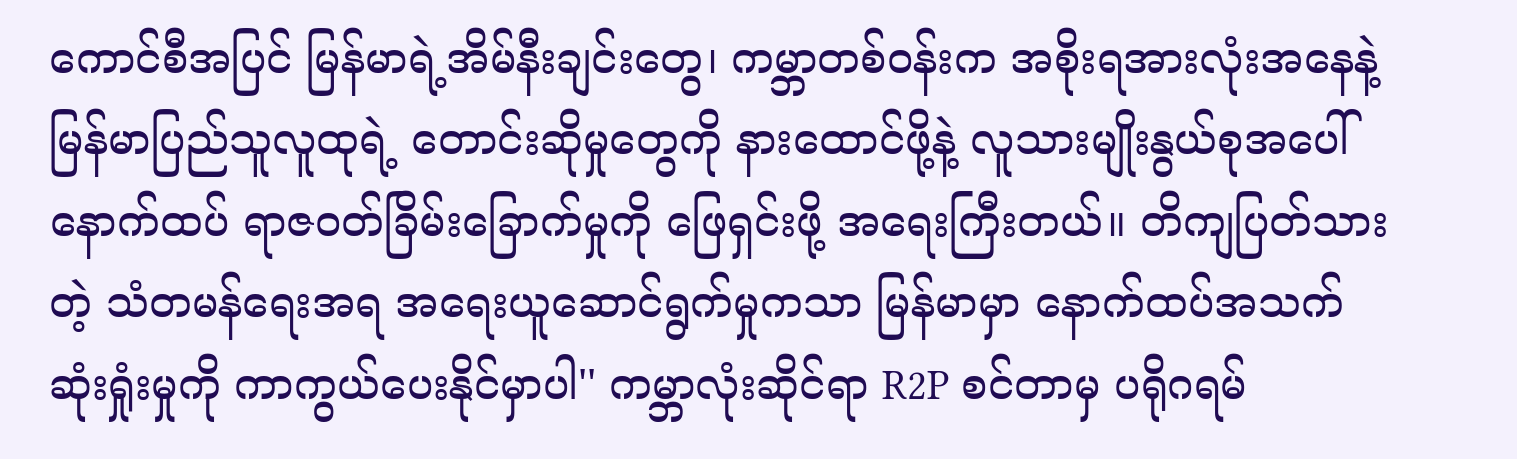ကောင်စီအပြင် မြန်မာရဲ့အိမ်နီးချင်းတွေ၊ ကမ္ဘာတစ်ဝန်းက အစိုးရအားလုံးအနေနဲ့ မြန်မာပြည်သူလူထုရဲ့ တောင်းဆိုမှုတွေကို နားထောင်ဖို့နဲ့ လူသားမျိုးနွယ်စုအပေါ် နောက်ထပ် ရာဇဝတ်ခြိမ်းခြောက်မှုကို ဖြေရှင်းဖို့ အရေးကြီးတယ်။ တိကျပြတ်သားတဲ့ သံတမန်ရေးအရ အရေးယူဆောင်ရွက်မှုကသာ မြန်မာမှာ နောက်ထပ်အသက်ဆုံးရှုံးမှုကို ကာကွယ်ပေးနိုင်မှာပါ'' ကမ္ဘာလုံးဆိုင်ရာ R2P စင်တာမှ ပရိုဂရမ်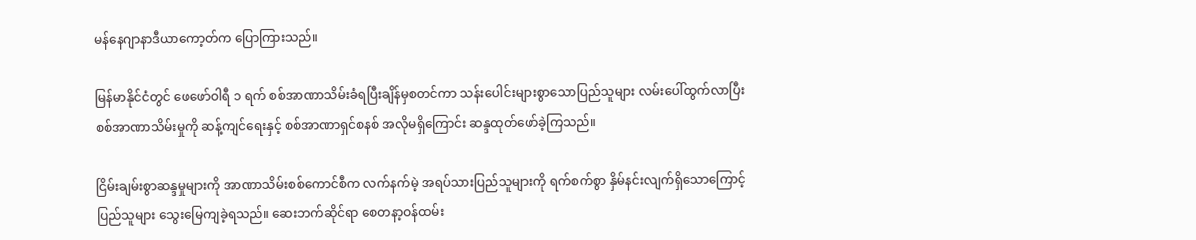မန်နေဂျာနာဒီယာကော့တ်က ပြောကြားသည်။

မြန်မာနိုင်ငံတွင် ဖေဖော်ဝါရီ ၁ ရက် စစ်အာဏာသိမ်းခံရပြီးချိန်မှစတင်ကာ သန်းပေါင်းများစွာသောပြည်သူများ လမ်းပေါ်ထွက်လာပြီး စစ်အာဏာသိမ်းမှုကို ဆန့်ကျင်ရေးနှင့် စစ်အာဏာရှင်စနစ် အလိုမရှိကြောင်း ဆန္ဒထုတ်ဖော်ခဲ့ကြသည်။

ငြိမ်းချမ်းစွာဆန္ဒမှုများကို အာဏာသိမ်းစစ်ကောင်စီက လက်နက်မဲ့ အရပ်သားပြည်သူများကို ရက်စက်စွာ နှိမ်နင်းလျက်ရှိသောကြောင့် ပြည်သူများ သွေးမြေကျခဲ့ရသည်။ ဆေးဘက်ဆိုင်ရာ စေတနာ့ဝန်ထမ်း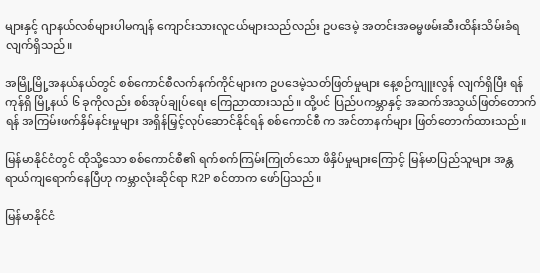များနှင့် ဂျာနယ်လစ်များပါမကျန် ကျောင်းသားလူငယ်များသည်လည်း ဥပဒေမဲ့ အတင်းအဓမ္မဖမ်းဆီးထိန်းသိမ်းခံရလျက်ရှိသည်။

အမြို့မြို့အနယ်နယ်တွင် စစ်ကောင်စီလက်နက်ကိုင်များက ဥပဒေမဲ့သတ်ဖြတ်မှုများ နေ့စဉ်ကျူးလွန် လျက်ရှိပြီး ရန်ကုန်ရှိ မြို့နယ် ၆ ခုကိုလည်း စစ်အုပ်ချုပ်ရေး ကြေညာထားသည်။ ထို့ပင် ပြည်ပကမ္ဘာနှင့် အဆက်အသွယ်ဖြတ်တောက်ရန် အကြမ်းဖက်နှိမ်နင်းမှုများ အရှိန်မြှင့်လုပ်ဆောင်နိုင်ရန် စစ်ကောင်စီ က အင်တာနက်များ ဖြတ်တောက်ထားသည်။

မြန်မာနိုင်ငံတွင် ထိုသို့သော စစ်ကောင်စီ၏ ရက်စက်ကြမ်းကြုတ်သော ဖိနှိပ်မှုများကြောင့် မြန်မာပြည်သူများ အန္တရာယ်ကျရောက်နေပြီဟု ကမ္ဘာလုံးဆိုင်ရာ R2P စင်တာက ဖော်ပြသည်။

မြန်မာနိုင်ငံ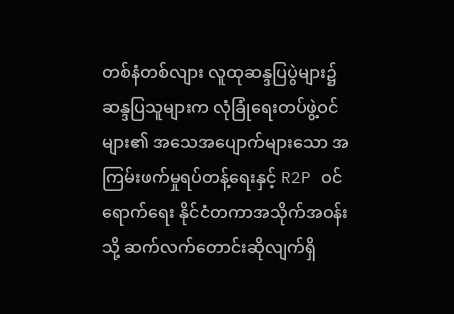တစ်နံတစ်လျား လူထုဆန္ဒပြပွဲများ၌ ဆန္ဒပြသူများက လုံခြုံရေးတပ်ဖွဲ့ဝင်များ၏ အသေအပျောက်များသော အကြမ်းဖက်မှုရပ်တန့်ရေးနှင့် R2P ဝင်ရောက်ရေး နိုင်ငံတကာအသိုက်အဝန်းသို့ ဆက်လက်တောင်းဆိုလျက်ရှိ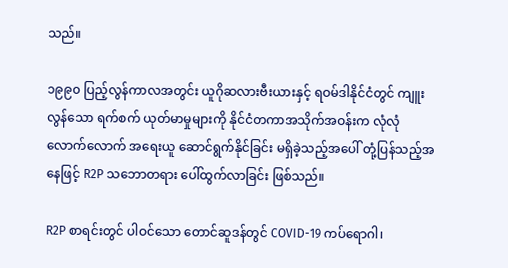သည်။

၁၉၉၀ ပြည့်လွန်ကာလအတွင်း ယူဂိုဆလားဗီးယားနှင့် ရဝမ်ဒါနိုင်ငံတွင် ကျူးလွန်သော ရက်စက် ယုတ်မာမှုများကို နိုင်ငံတကာအသိုက်အဝန်းက လုံလုံလောက်လောက် အရေးယူ ဆောင်ရွက်နိုင်ခြင်း မရှိခဲ့သည့်အပေါ် တုံ့ပြန်သည့်အနေဖြင့် R2P သဘောတရား ပေါ်ထွက်လာခြင်း ဖြစ်သည်။

R2P စာရင်းတွင် ပါဝင်သော တောင်ဆူဒန်တွင် COVID-19 ကပ်ရောဂါ၊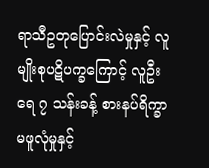ရာသီဥတုပြောင်းလဲမှုနှင့် လူမျိုးစုပဋိပက္ခကြောင့် လူဦးရေ ၇ သန်းခန့် စားနပ်ရိက္ခာမဖူလုံမှုနှင့်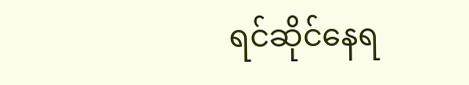ရင်ဆိုင်နေရ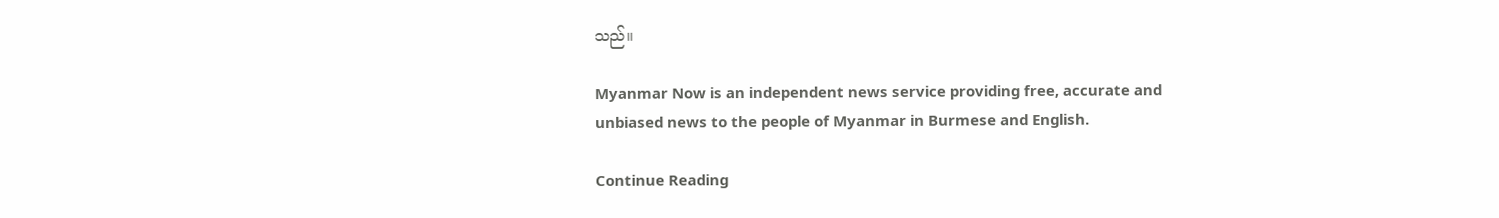သည်။

Myanmar Now is an independent news service providing free, accurate and unbiased news to the people of Myanmar in Burmese and English.

Continue Reading